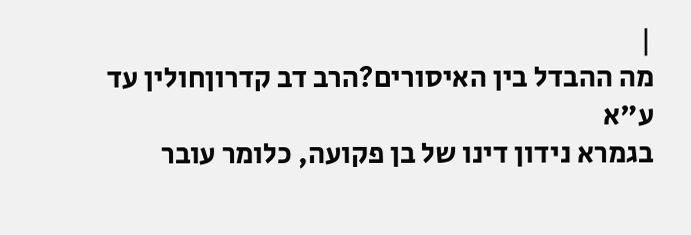|
מה ההבדל בין האיסורים?הרב דב קדרוןחולין עד ע"א
בגמרא נידון דינו של בן פקועה, כלומר עובר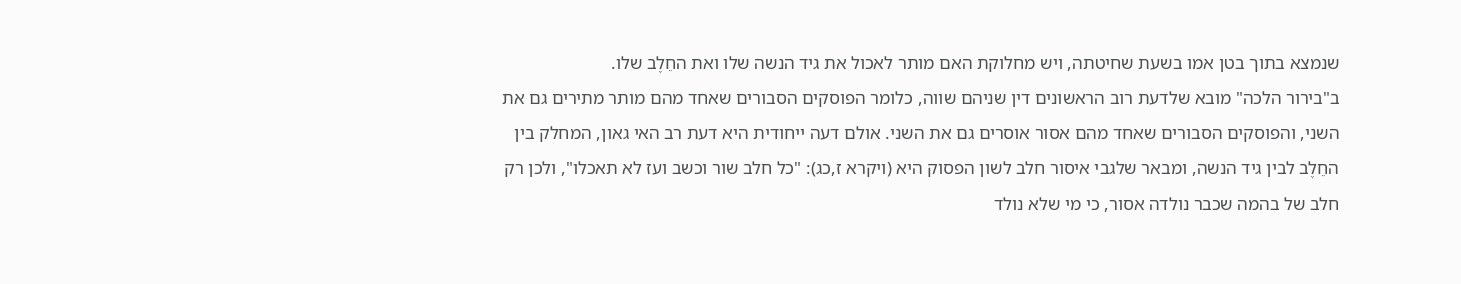שנמצא בתוך בטן אמו בשעת שחיטתה, ויש מחלוקת האם מותר לאכול את גיד הנשה שלו ואת החֵלֶב שלו.
ב"בירור הלכה" מובא שלדעת רוב הראשונים דין שניהם שווה, כלומר הפוסקים הסבורים שאחד מהם מותר מתירים גם את השני, והפוסקים הסבורים שאחד מהם אסור אוסרים גם את השני. אולם דעה ייחודית היא דעת רב האי גאון, המחלק בין החֵלֶב לבין גיד הנשה, ומבאר שלגבי איסור חלב לשון הפסוק היא (ויקרא ז,כג): "כל חלב שור וכשב ועז לא תאכלו", ולכן רק חלב של בהמה שכבר נולדה אסור, כי מי שלא נולד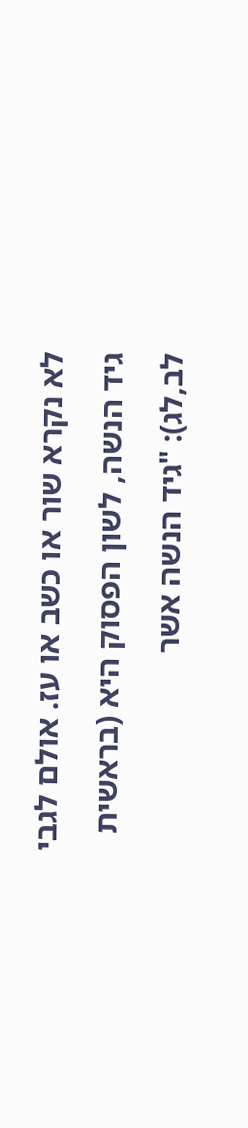לא נקרא שור או כשב או עז. אולם לגבי גיד הנשה, לשון הפסוק היא (בראשית לב,לג): "גיד הנשה אשר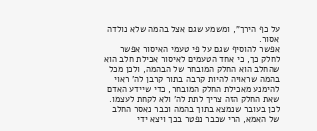על כף הירך", ומשמע שגם אצל בהמה שלא נולדה אסור.
אפשר להוסיף שגם על פי טעמי האיסור אפשר לחלק כך, כי אחד הטעמים לאיסור אכילת חלב הוא שהחלב הוא החלק המובחר של הבהמה, ולכן מכל בהמה שראויה להיות קרבה בתור קרבן לה' ראוי להימנע מאכילת החלק המובחר, כדי שיידע האדם שאת החלק הזה צריך לתת לה' ולא לקחת לעצמו. לכן בעובר שנמצא בתוך בהמה וכבר נאסר החלב של האמא, הרי שכבר נפטר בכך ויצא ידי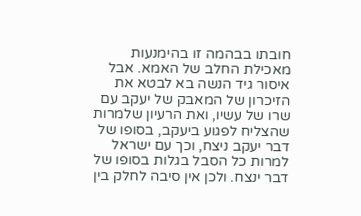חובתו בבהמה זו בהימנעות מאכילת החלב של האמא. אבל איסור גיד הנשה בא לבטא את הזיכרון של המאבק של יעקב עם שרו של עשיו, ואת הרעיון שלמרות שהצליח לפגוע ביעקב, בסופו של דבר יעקב ניצח, וכך עם ישראל למרות כל הסבל בגלות בסופו של דבר ינצח. ולכן אין סיבה לחלק בין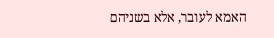האמא לעובר, אלא בשניהם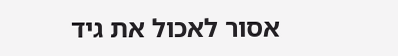אסור לאכול את גיד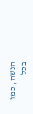הנשה, כמו בכל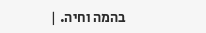בהמה וחיה. |